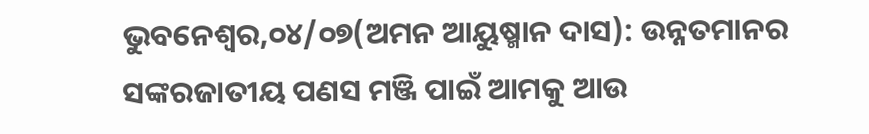ଭୁବନେଶ୍ୱର,୦୪/୦୭(ଅମନ ଆୟୁଷ୍ମାନ ଦାସ): ଉନ୍ନତମାନର ସଙ୍କରଜାତୀୟ ପଣସ ମଞ୍ଜି ପାଇଁ ଆମକୁ ଆଉ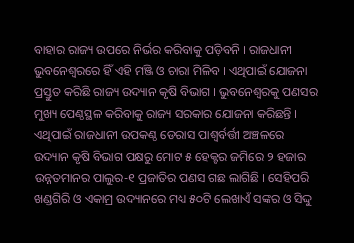ବାହାର ରାଜ୍ୟ ଉପରେ ନିର୍ଭର କରିବାକୁ ପଡ଼ିବନି । ରାଜଧାନୀ ଭୁବନେଶ୍ୱରରେ ହିଁ ଏହି ମଞ୍ଜି ଓ ଚାରା ମିଳିବ । ଏଥିପାଇଁ ଯୋଜନା ପ୍ରସ୍ତୁତ କରିଛି ରାଜ୍ୟ ଉଦ୍ୟାନ କୃଷି ବିଭାଗ । ଭୁବନେଶ୍ୱରକୁ ପଣସର ମୁଖ୍ୟ ପେଣ୍ଠସ୍ଥଳ କରିବାକୁ ରାଜ୍ୟ ସରକାର ଯୋଜନା କରିଛନ୍ତି । ଏଥିପାଇଁ ରାଜଧାନୀ ଉପକଣ୍ଠ ଡେରାସ ପାଶ୍ୱର୍ବର୍ତ୍ତୀ ଅଞ୍ଚଳରେ ଉଦ୍ୟାନ କୃଷି ବିଭାଗ ପକ୍ଷରୁ ମୋଟ ୫ ହେକ୍ଟର ଜମିରେ ୨ ହଜାର ଉନ୍ନତମାନର ପାଲୁର-୧ ପ୍ରଜାତିର ପଣସ ଗଛ ଲାଗିଛି । ସେହିପରି ଖଣ୍ଡଗିରି ଓ ଏକାମ୍ର ଉଦ୍ୟାନରେ ମଧ୍ୟ ୫୦ଟି ଲେଖାଏଁ ସଙ୍କର ଓ ସିଦ୍ଦୁ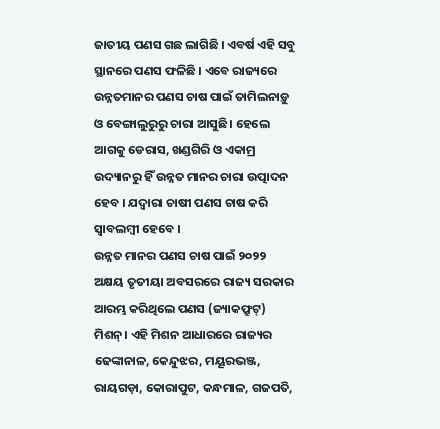ଜାତୀୟ ପଣସ ଗଛ ଲାଗିଛି । ଏବର୍ଷ ଏହି ସବୁ ସ୍ଥାନରେ ପଣସ ଫଳିଛି । ଏବେ ରାଜ୍ୟରେ ଉନ୍ନତମାନର ପଣସ ଚାଷ ପାଇଁ ତାମିଲନାଡ଼ୁ ଓ ବେଙ୍ଗାଲୁରୁରୁ ଚାରା ଆସୁଛି। ହେଲେ ଆଗକୁ ଡେରାସ, ଖଣ୍ଡଗିରି ଓ ଏକାମ୍ର ଉଦ୍ୟାନରୁ ହିଁ ଉନ୍ନତ ମାନର ଚାରା ଉତ୍ପାଦନ ହେବ । ଯଦ୍ୱାରା ଚାଷୀ ପଣସ ଚାଷ କରି ସ୍ୱାବଲମ୍ବୀ ହେବେ ।
ଉନ୍ନତ ମାନର ପଣସ ଚାଷ ପାଇଁ ୨୦୨୨ ଅକ୍ଷୟ ତୃତୀୟା ଅବସରରେ ରାଜ୍ୟ ସରକାର ଆରମ୍ଭ କରିଥିଲେ ପଣସ (ଜ୍ୟାକଫ୍ରୁଟ୍) ମିଶନ୍। ଏହି ମିଶନ ଆଧାରରେ ରାଜ୍ୟର ଢେଙ୍କାନାଳ, କେନ୍ଦୁଝର, ମୟୂରଭଞ୍ଜ, ରାୟଗଡ଼ା, କୋରାପୁଟ, କନ୍ଧମାଳ, ଗଜପତି,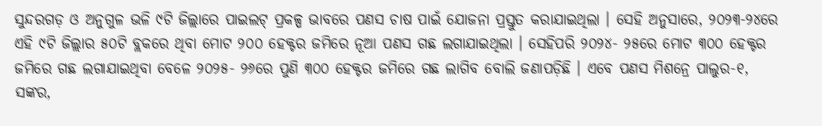ସୁନ୍ଦରଗଡ଼ ଓ ଅନୁଗୁଳ ଭଳି ୯ଟି ଜିଲ୍ଲାରେ ପାଇଲଟ୍ ପ୍ରକଳ୍ପ ଭାବରେ ପଣସ ଚାଷ ପାଇଁ ଯୋଜନା ପ୍ରସ୍ତୁତ କରାଯାଇଥିଲା । ସେହି ଅନୁସାରେ, ୨୦୨୩-୨୪ରେ ଏହି ୯ଟି ଜିଲ୍ଲାର ୫୦ଟି ବ୍ଲକରେ ଥିବା ମୋଟ ୨୦୦ ହେକ୍ଟର ଜମିରେ ନୂଆ ପଣସ ଗଛ ଲଗାଯାଇଥିଲା । ସେହିପରି ୨୦୨୪- ୨୫ରେ ମୋଟ ୩୦୦ ହେକ୍ଟର ଜମିରେ ଗଛ ଲଗାଯାଇଥିବା ବେଳେ ୨୦୨୫- ୨୬ରେ ପୁଣି ୩୦୦ ହେକ୍ଟର ଜମିରେ ଗଛ ଲାଗିବ ବୋଲି ଜଣାପଡ଼ିଛି । ଏବେ ପଣସ ମିଶନ୍ରେ ପାଲୁର-୧, ସଙ୍କର,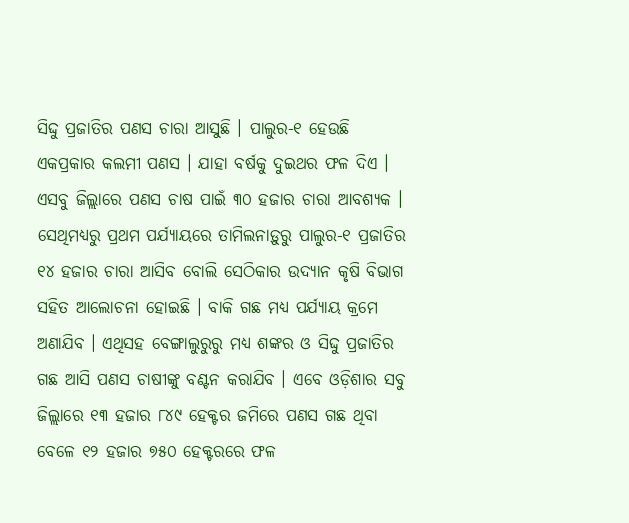ସିଦ୍ଦୁ ପ୍ରଜାତିର ପଣସ ଚାରା ଆସୁଛି । ପାଲୁର-୧ ହେଉଛି ଏକପ୍ରକାର କଲମୀ ପଣସ । ଯାହା ବର୍ଷକୁ ଦୁଇଥର ଫଳ ଦିଏ । ଏସବୁ ଜିଲ୍ଲାରେ ପଣସ ଚାଷ ପାଇଁ ୩୦ ହଜାର ଚାରା ଆବଶ୍ୟକ ।
ସେଥିମଧ୍ୟରୁ ପ୍ରଥମ ପର୍ଯ୍ୟାୟରେ ତାମିଲନାଡ଼ୁରୁ ପାଲୁର-୧ ପ୍ରଜାତିର ୧୪ ହଜାର ଚାରା ଆସିବ ବୋଲି ସେଠିକାର ଉଦ୍ୟାନ କୃଷି ବିଭାଗ ସହିତ ଆଲୋଚନା ହୋଇଛି । ବାକି ଗଛ ମଧ୍ୟ ପର୍ଯ୍ୟାୟ କ୍ରମେ ଅଣାଯିବ । ଏଥିସହ ବେଙ୍ଗାଲୁରୁରୁ ମଧ୍ୟ ଶଙ୍କର ଓ ସିଦ୍ଦୁ ପ୍ରଜାତିର ଗଛ ଆସି ପଣସ ଚାଷୀଙ୍କୁ ବଣ୍ଟନ କରାଯିବ । ଏବେ ଓଡ଼ିଶାର ସବୁ ଜିଲ୍ଲାରେ ୧୩ ହଜାର ୮୪୯ ହେକ୍ଟର ଜମିରେ ପଣସ ଗଛ ଥିବା ବେଳେ ୧୨ ହଜାର ୭୫୦ ହେକ୍ଟରରେ ଫଳ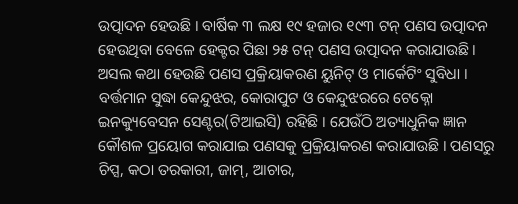ଉତ୍ପାଦନ ହେଉଛି । ବାର୍ଷିକ ୩ ଲକ୍ଷ ୧୯ ହଜାର ୧୯୩ ଟନ୍ ପଣସ ଉତ୍ପାଦନ ହେଉଥିବା ବେଳେ ହେକ୍ଟର ପିଛା ୨୫ ଟନ୍ ପଣସ ଉତ୍ପାଦନ କରାଯାଉଛି ।
ଅସଲ କଥା ହେଉଛି ପଣସ ପ୍ରକ୍ରିୟାକରଣ ୟୁନିଟ୍ ଓ ମାର୍କେଟିଂ ସୁବିଧା । ବର୍ତ୍ତମାନ ସୁଦ୍ଧା କେନ୍ଦୁଝର, କୋରାପୁଟ ଓ କେନ୍ଦୁଝରରେ ଟେକ୍ନୋ ଇନକ୍ୟୁବେସନ ସେଣ୍ଟର(ଟିଆଇସି) ରହିଛି । ଯେଉଁଠି ଅତ୍ୟାଧୁନିକ ଜ୍ଞାନ କୌଶଳ ପ୍ରୟୋଗ କରାଯାଇ ପଣସକୁ ପ୍ରକ୍ରିୟାକରଣ କରାଯାଉଛି । ପଣସରୁ ଚିପ୍ସ, କଠା ତରକାରୀ, ଜାମ୍, ଆଚାର,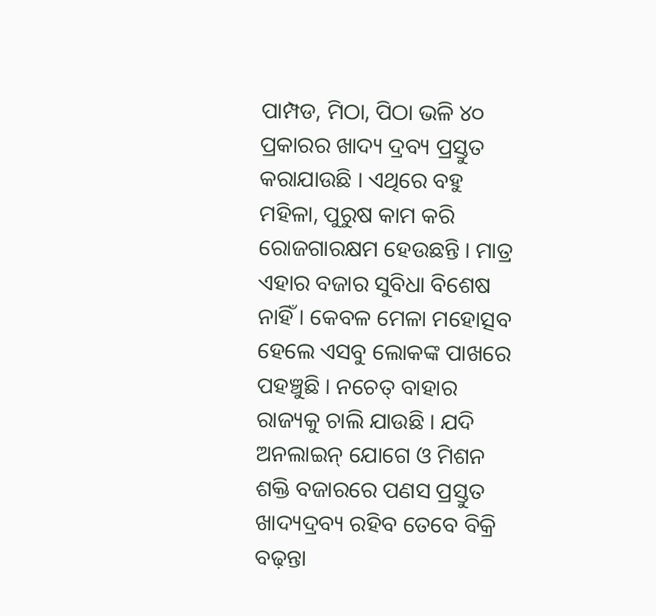ପାମ୍ପଡ, ମିଠା, ପିଠା ଭଳି ୪୦ ପ୍ରକାରର ଖାଦ୍ୟ ଦ୍ରବ୍ୟ ପ୍ରସ୍ତୁତ କରାଯାଉଛି । ଏଥିରେ ବହୁ ମହିଳା, ପୁରୁଷ କାମ କରି ରୋଜଗାରକ୍ଷମ ହେଉଛନ୍ତି । ମାତ୍ର ଏହାର ବଜାର ସୁବିଧା ବିଶେଷ ନାହିଁ । କେବଳ ମେଳା ମହୋତ୍ସବ ହେଲେ ଏସବୁ ଲୋକଙ୍କ ପାଖରେ ପହଞ୍ଚୁଛି । ନଚେତ୍ ବାହାର ରାଜ୍ୟକୁ ଚାଲି ଯାଉଛି । ଯଦି ଅନଲାଇନ୍ ଯୋଗେ ଓ ମିଶନ ଶକ୍ତି ବଜାରରେ ପଣସ ପ୍ରସ୍ତୁତ ଖାଦ୍ୟଦ୍ରବ୍ୟ ରହିବ ତେବେ ବିକ୍ରି ବଢ଼ନ୍ତା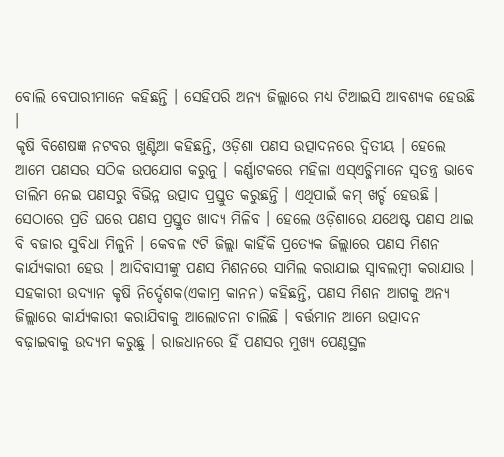ବୋଲି ବେପାରୀମାନେ କହିଛନ୍ତି । ସେହିପରି ଅନ୍ୟ ଜିଲ୍ଲାରେ ମଧ୍ୟ ଟିଆଇସି ଆବଶ୍ୟକ ହେଉଛି ।
କୃଷି ବିଶେଷଜ୍ଞ ନଟବର ଖୁଣ୍ଟିଆ କହିଛନ୍ତି, ଓଡ଼ିଶା ପଣସ ଉତ୍ପାଦନରେ ଦ୍ୱିତୀୟ । ହେଲେ ଆମେ ପଣସର ସଠିକ ଉପଯୋଗ କରୁନୁ । କର୍ଣ୍ଣାଟକରେ ମହିଳା ଏସ୍ଏଚ୍ଜିମାନେ ସ୍ୱତନ୍ତ୍ର ଭାବେ ତାଲିମ ନେଇ ପଣସରୁ ବିଭିନ୍ନ ଉତ୍ପାଦ ପ୍ରସ୍ତୁତ କରୁଛନ୍ତି । ଏଥିପାଇଁ କମ୍ ଖର୍ଚ୍ଚ ହେଉଛି । ସେଠାରେ ପ୍ରତି ଘରେ ପଣସ ପ୍ରସ୍ତୁତ ଖାଦ୍ୟ ମିଳିବ । ହେଲେ ଓଡ଼ିଶାରେ ଯଥେଷ୍ଟ ପଣସ ଥାଇ ବି ବଜାର ସୁବିଧା ମିଳୁନି । କେବଳ ୯ଟି ଜିଲ୍ଲା କାହିଁକି ପ୍ରତ୍ୟେକ ଜିଲ୍ଲାରେ ପଣସ ମିଶନ କାର୍ଯ୍ୟକାରୀ ହେଉ । ଆଦିବାସୀଙ୍କୁ ପଣସ ମିଶନରେ ସାମିଲ କରାଯାଇ ସ୍ୱାବଲମ୍ବୀ କରାଯାଉ । ସହକାରୀ ଉଦ୍ୟାନ କୃଷି ନିର୍ଦ୍ଦେଶକ(ଏକାମ୍ର କାନନ) କହିଛନ୍ତି, ପଣସ ମିଶନ ଆଗକୁ ଅନ୍ୟ ଜିଲ୍ଲାରେ କାର୍ଯ୍ୟକାରୀ କରାଯିବାକୁ ଆଲୋଚନା ଚାଲିଛି । ବର୍ତ୍ତମାନ ଆମେ ଉତ୍ପାଦନ ବଢ଼ାଇବାକୁ ଉଦ୍ୟମ କରୁଛୁ । ରାଜଧାନରେ ହିଁ ପଣସର ମୁଖ୍ୟ ପେଣ୍ଠସ୍ଥଳ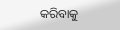କରିବାକୁ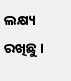ଲକ୍ଷ୍ୟ ରଖିଛୁ ।